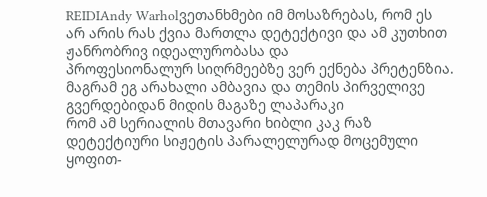REIDIAndy Warholვეთანხმები იმ მოსაზრებას, რომ ეს არ არის რას ქვია მართლა დეტექტივი და ამ კუთხით ჟანრობრივ იდეალურობასა და
პროფესიონალურ სიღრმეებზე ვერ ექნება პრეტენზია. მაგრამ ეგ არახალი ამბავია და თემის პირველივე გვერდებიდან მიდის მაგაზე ლაპარაკი
რომ ამ სერიალის მთავარი ხიბლი კაკ რაზ დეტექტიური სიჟეტის პარალელურად მოცემული ყოფით-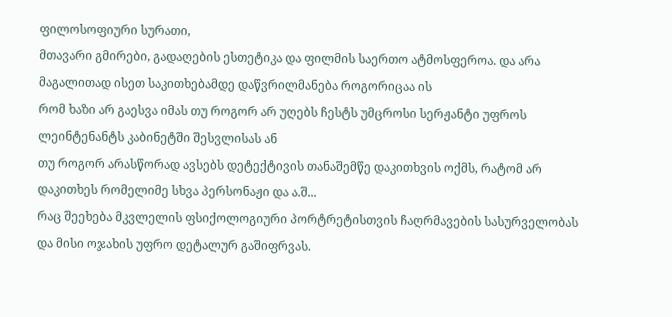ფილოსოფიური სურათი,
მთავარი გმირები, გადაღების ესთეტიკა და ფილმის საერთო ატმოსფეროა. და არა მაგალითად ისეთ საკითხებამდე დაწვრილმანება როგორიცაა ის
რომ ხაზი არ გაესვა იმას თუ როგორ არ უღებს ჩესტს უმცროსი სერჟანტი უფროს ლეინტენანტს კაბინეტში შესვლისას ან
თუ როგორ არასწორად ავსებს დეტექტივის თანაშემწე დაკითხვის ოქმს, რატომ არ დაკითხეს რომელიმე სხვა პერსონაჟი და ა.შ...
რაც შეეხება მკვლელის ფსიქოლოგიური პორტრეტისთვის ჩაღრმავების სასურველობას და მისი ოჯახის უფრო დეტალურ გაშიფრვას.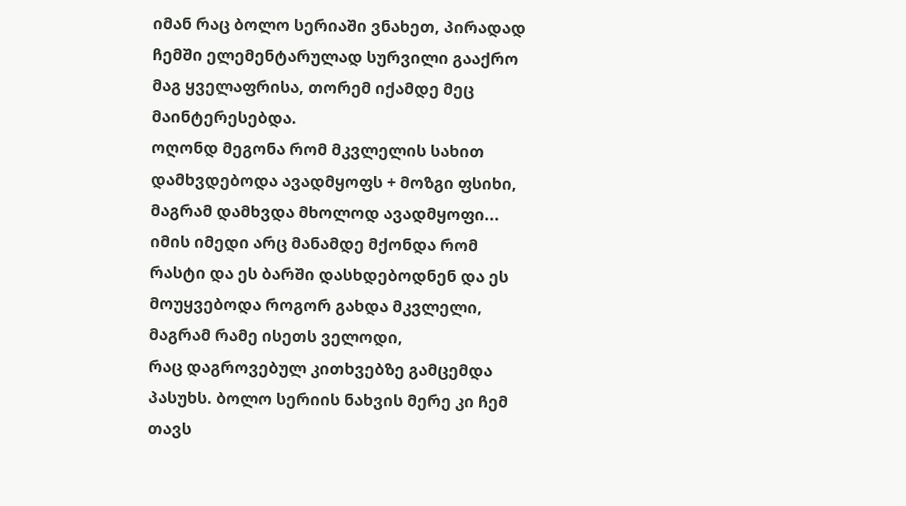იმან რაც ბოლო სერიაში ვნახეთ, პირადად ჩემში ელემენტარულად სურვილი გააქრო მაგ ყველაფრისა, თორემ იქამდე მეც მაინტერესებდა.
ოღონდ მეგონა რომ მკვლელის სახით დამხვდებოდა ავადმყოფს + მოზგი ფსიხი, მაგრამ დამხვდა მხოლოდ ავადმყოფი...
იმის იმედი არც მანამდე მქონდა რომ რასტი და ეს ბარში დასხდებოდნენ და ეს მოუყვებოდა როგორ გახდა მკვლელი, მაგრამ რამე ისეთს ველოდი,
რაც დაგროვებულ კითხვებზე გამცემდა პასუხს. ბოლო სერიის ნახვის მერე კი ჩემ თავს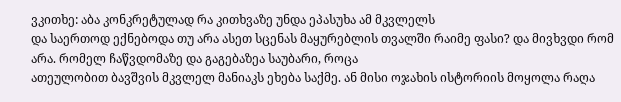ვკითხე: აბა კონკრეტულად რა კითხვაზე უნდა ეპასუხა ამ მკვლელს
და საერთოდ ექნებოდა თუ არა ასეთ სცენას მაყურებლის თვალში რაიმე ფასი? და მივხვდი რომ არა. რომელ ჩაწვდომაზე და გაგებაზეა საუბარი, როცა
ათეულობით ბავშვის მკვლელ მანიაკს ეხება საქმე. ან მისი ოჯახის ისტორიის მოყოლა რაღა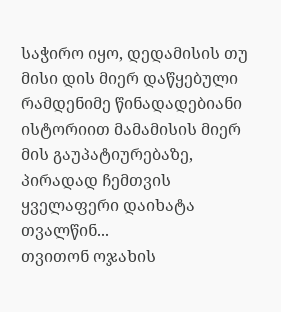საჭირო იყო, დედამისის თუ მისი დის მიერ დაწყებული
რამდენიმე წინადადებიანი ისტორიით მამამისის მიერ მის გაუპატიურებაზე, პირადად ჩემთვის ყველაფერი დაიხატა თვალწინ...
თვითონ ოჯახის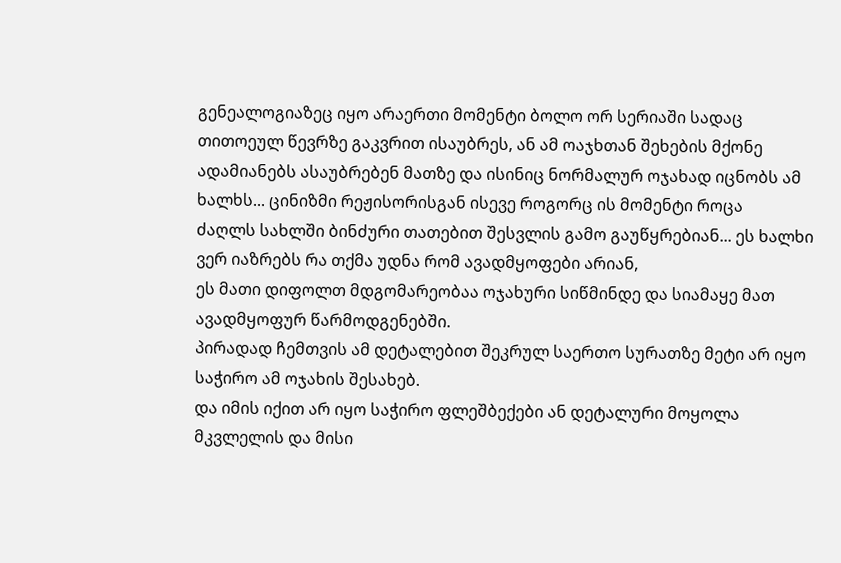გენეალოგიაზეც იყო არაერთი მომენტი ბოლო ორ სერიაში სადაც თითოეულ წევრზე გაკვრით ისაუბრეს, ან ამ ოაჯხთან შეხების მქონე
ადამიანებს ასაუბრებენ მათზე და ისინიც ნორმალურ ოჯახად იცნობს ამ ხალხს... ცინიზმი რეჟისორისგან ისევე როგორც ის მომენტი როცა
ძაღლს სახლში ბინძური თათებით შესვლის გამო გაუწყრებიან... ეს ხალხი ვერ იაზრებს რა თქმა უდნა რომ ავადმყოფები არიან,
ეს მათი დიფოლთ მდგომარეობაა ოჯახური სიწმინდე და სიამაყე მათ ავადმყოფურ წარმოდგენებში.
პირადად ჩემთვის ამ დეტალებით შეკრულ საერთო სურათზე მეტი არ იყო საჭირო ამ ოჯახის შესახებ.
და იმის იქით არ იყო საჭირო ფლეშბექები ან დეტალური მოყოლა მკვლელის და მისი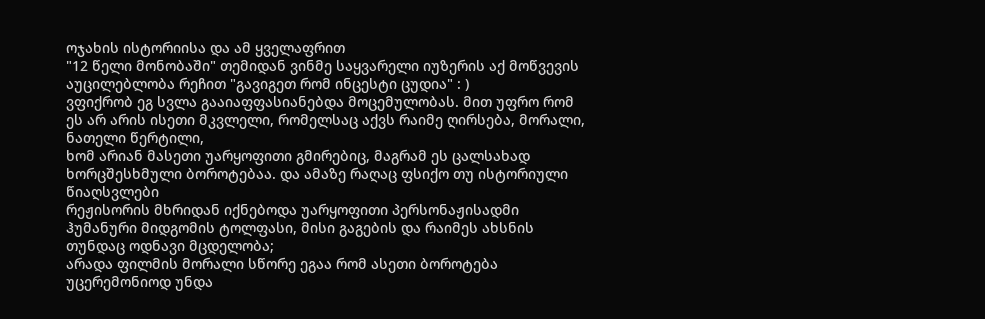ოჯახის ისტორიისა და ამ ყველაფრით
"12 წელი მონობაში" თემიდან ვინმე საყვარელი იუზერის აქ მოწვევის აუცილებლობა რეჩით "გავიგეთ რომ ინცესტი ცუდია" : )
ვფიქრობ ეგ სვლა გააიაფფასიანებდა მოცემულობას. მით უფრო რომ ეს არ არის ისეთი მკვლელი, რომელსაც აქვს რაიმე ღირსება, მორალი, ნათელი წერტილი,
ხომ არიან მასეთი უარყოფითი გმირებიც, მაგრამ ეს ცალსახად ხორცშესხმული ბოროტებაა. და ამაზე რაღაც ფსიქო თუ ისტორიული წიაღსვლები
რეჟისორის მხრიდან იქნებოდა უარყოფითი პერსონაჟისადმი ჰუმანური მიდგომის ტოლფასი, მისი გაგების და რაიმეს ახსნის თუნდაც ოდნავი მცდელობა;
არადა ფილმის მორალი სწორე ეგაა რომ ასეთი ბოროტება უცერემონიოდ უნდა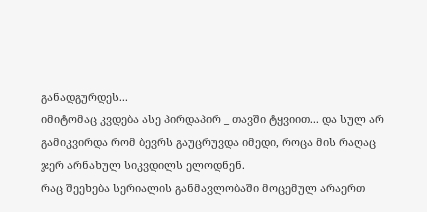განადგურდეს...
იმიტომაც კვდება ასე პირდაპირ _ თავში ტყვიით... და სულ არ გამიკვირდა რომ ბევრს გაუცრუვდა იმედი, როცა მის რაღაც ჯერ არნახულ სიკვდილს ელოდნენ.
რაც შეეხება სერიალის განმავლობაში მოცემულ არაერთ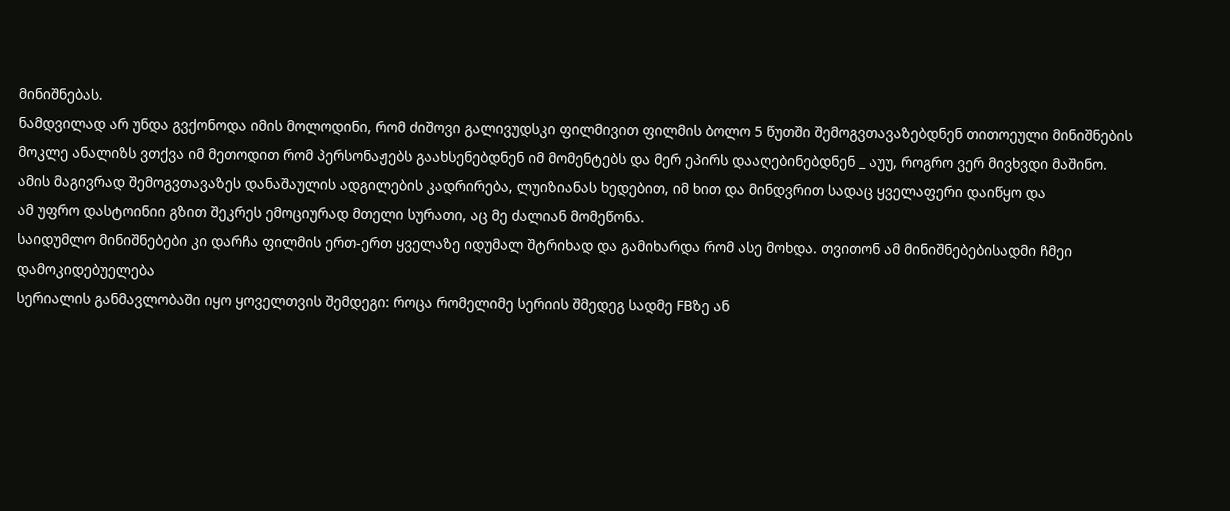მინიშნებას.
ნამდვილად არ უნდა გვქონოდა იმის მოლოდინი, რომ ძიშოვი გალივუდსკი ფილმივით ფილმის ბოლო 5 წუთში შემოგვთავაზებდნენ თითოეული მინიშნების
მოკლე ანალიზს ვთქვა იმ მეთოდით რომ პერსონაჟებს გაახსენებდნენ იმ მომენტებს და მერ ეპირს დააღებინებდნენ _ აუუ, როგრო ვერ მივხვდი მაშინო.
ამის მაგივრად შემოგვთავაზეს დანაშაულის ადგილების კადრირება, ლუიზიანას ხედებით, იმ ხით და მინდვრით სადაც ყველაფერი დაიწყო და
ამ უფრო დასტოინიი გზით შეკრეს ემოციურად მთელი სურათი, აც მე ძალიან მომეწონა.
საიდუმლო მინიშნებები კი დარჩა ფილმის ერთ-ერთ ყველაზე იდუმალ შტრიხად და გამიხარდა რომ ასე მოხდა. თვითონ ამ მინიშნებებისადმი ჩმეი დამოკიდებუელება
სერიალის განმავლობაში იყო ყოველთვის შემდეგი: როცა რომელიმე სერიის შმედეგ სადმე FBზე ან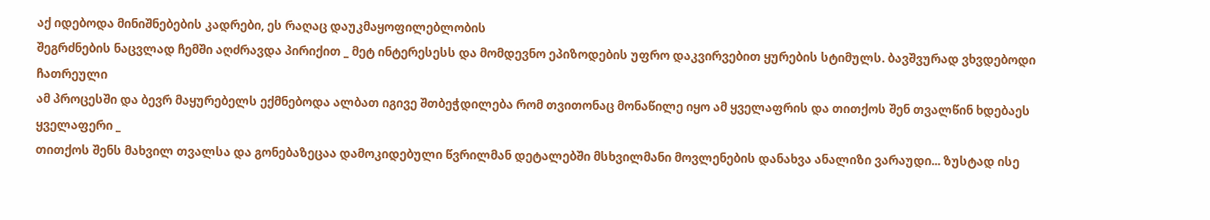აქ იდებოდა მინიშნებების კადრები, ეს რაღაც დაუკმაყოფილებლობის
შეგრძნების ნაცვლად ჩემში აღძრავდა პირიქით _ მეტ ინტერესესს და მომდევნო ეპიზოდების უფრო დაკვირვებით ყურების სტიმულს. ბავშვურად ვხვდებოდი ჩათრეული
ამ პროცესში და ბევრ მაყურებელს ექმნებოდა ალბათ იგივე შთბეჭდილება რომ თვითონაც მონაწილე იყო ამ ყველაფრის და თითქოს შენ თვალწინ ხდებაეს ყველაფერი _
თითქოს შენს მახვილ თვალსა და გონებაზეცაა დამოკიდებული წვრილმან დეტალებში მსხვილმანი მოვლენების დანახვა ანალიზი ვარაუდი... ზუსტად ისე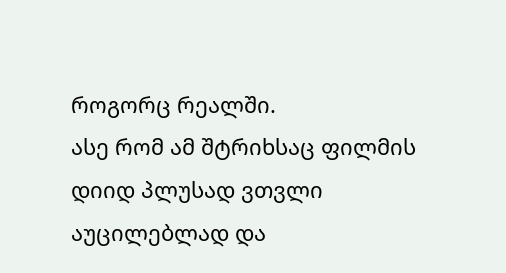როგორც რეალში.
ასე რომ ამ შტრიხსაც ფილმის დიიდ პლუსად ვთვლი აუცილებლად და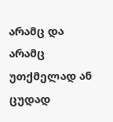არამც და არამც უთქმელად ან ცუდად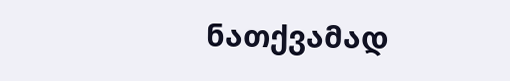ნათქვამად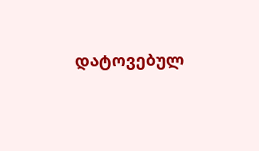დატოვებულ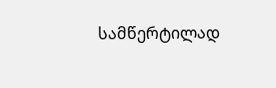სამწერტილად